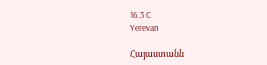16.3 C
Yerevan

Հայաստանն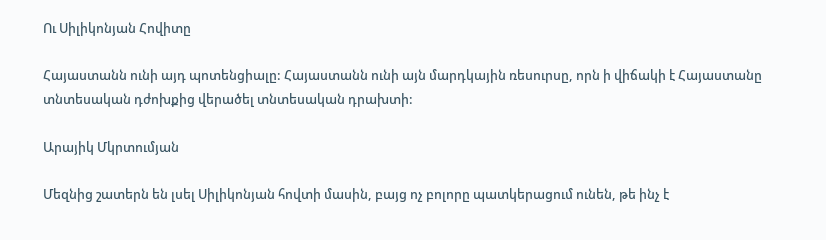Ու Սիլիկոնյան Հովիտը

Հայաստանն ունի այդ պոտենցիալը: Հայաստանն ունի այն մարդկային ռեսուրսը, որն ի վիճակի է Հայաստանը տնտեսական դժոխքից վերածել տնտեսական դրախտի:

Արայիկ Մկրտումյան

Մեզնից շատերն են լսել Սիլիկոնյան հովտի մասին, բայց ոչ բոլորը պատկերացում ունեն, թե ինչ է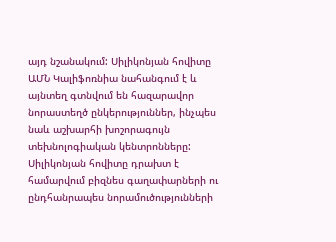այդ նշանակում: Սիլիկոնյան հովիտը ԱՄՆ Կալիֆոռնիա նահանգում է և այնտեղ գտնվում են հազարավոր նորաստեղծ ընկերություններ, ինչպես նաև աշխարհի խոշորագույն տեխնոլոգիական կենտրոնները: Սիլիկոնյան հովիտը դրախտ է համարվում բիզնես գաղափարների ու ընդհանրապես նորամուծությունների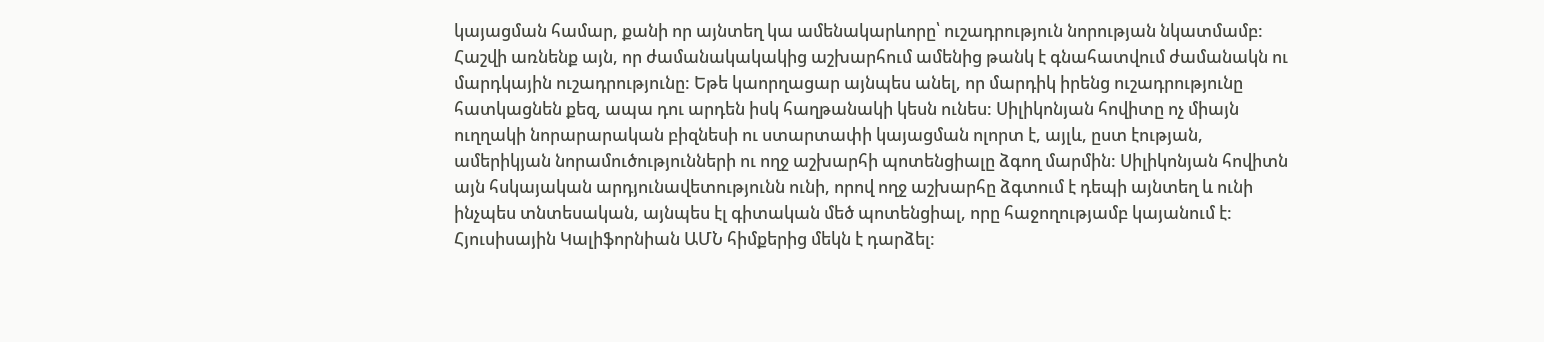կայացման համար, քանի որ այնտեղ կա ամենակարևորը՝ ուշադրություն նորության նկատմամբ: Հաշվի առնենք այն, որ ժամանակակակից աշխարհում ամենից թանկ է գնահատվում ժամանակն ու մարդկային ուշադրությունը: Եթե կաորղացար այնպես անել, որ մարդիկ իրենց ուշադրությունը հատկացնեն քեզ, ապա դու արդեն իսկ հաղթանակի կեսն ունես: Սիլիկոնյան հովիտը ոչ միայն ուղղակի նորարարական բիզնեսի ու ստարտափի կայացման ոլորտ է, այլև, ըստ էության, ամերիկյան նորամուծությունների ու ողջ աշխարհի պոտենցիալը ձգող մարմին: Սիլիկոնյան հովիտն այն հսկայական արդյունավետությունն ունի, որով ողջ աշխարհը ձգտում է դեպի այնտեղ և ունի ինչպես տնտեսական, այնպես էլ գիտական մեծ պոտենցիալ, որը հաջողությամբ կայանում է: Հյուսիսային Կալիֆորնիան ԱՄՆ հիմքերից մեկն է դարձել: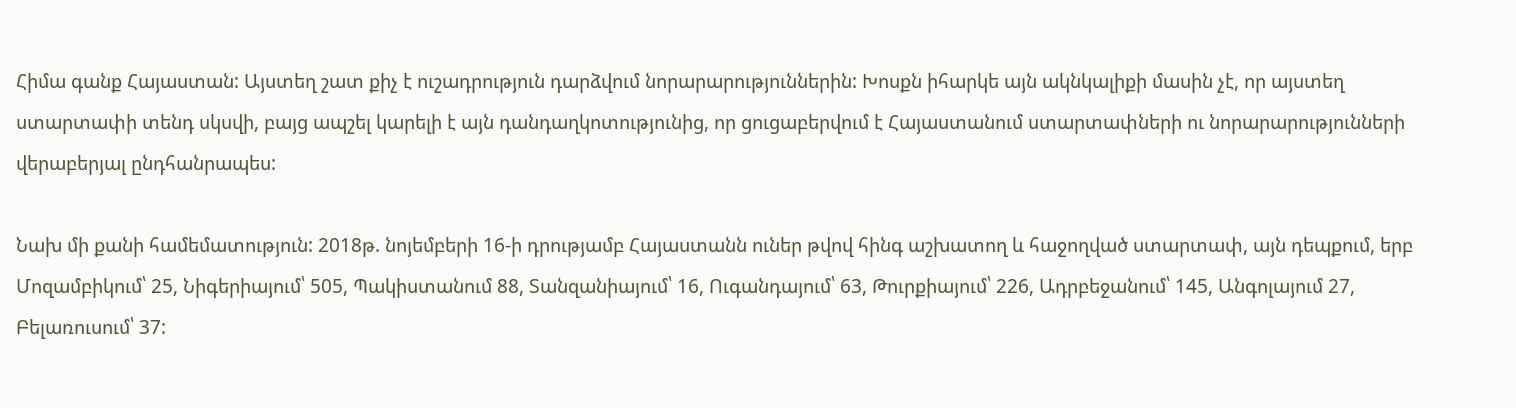Հիմա գանք Հայաստան: Այստեղ շատ քիչ է ուշադրություն դարձվում նորարարություններին: Խոսքն իհարկե այն ակնկալիքի մասին չէ, որ այստեղ ստարտափի տենդ սկսվի, բայց ապշել կարելի է այն դանդաղկոտությունից, որ ցուցաբերվում է Հայաստանում ստարտափների ու նորարարությունների վերաբերյալ ընդհանրապես:

Նախ մի քանի համեմատություն: 2018թ. նոյեմբերի 16‑ի դրությամբ Հայաստանն ուներ թվով հինգ աշխատող և հաջողված ստարտափ, այն դեպքում, երբ  Մոզամբիկում՝ 25, Նիգերիայում՝ 505, Պակիստանում 88, Տանզանիայում՝ 16, Ուգանդայում՝ 63, Թուրքիայում՝ 226, Ադրբեջանում՝ 145, Անգոլայում 27, Բելառուսում՝ 37: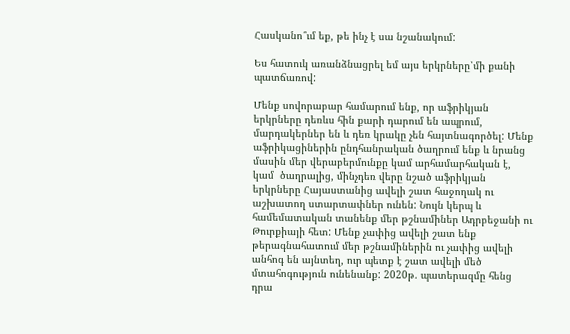Հասկանո՞ւմ եք, թե ինչ է սա նշանակում:

Ես հատուկ առանձնացրել եմ այս երկրները՝մի քանի պատճառով:

Մենք սովորաբար համարում ենք, որ աֆրիկյան երկրները դեռևս հին քարի դարում են ապրում, մարդակերներ են և դեռ կրակը չեն հայտնագործել: Մենք աֆրիկացիներին ընդհանրական ծաղրում ենք և նրանց մասին մեր վերաբերմունքը կամ արհամարհական է, կամ  ծաղրալից, մինչդեռ վերը նշած աֆրիկյան երկրները Հայաստանից ավելի շատ հաջողակ ու աշխատող ստարտափներ ունեն: Նույն կերպ և համեմատական տանենք մեր թշնամիներ Ադրբեջանի ու Թուրքիայի հետ: Մենք չափից ավելի շատ ենք թերագնահատում մեր թշնամիներին ու չափից ավելի անհոգ են այնտեղ, ուր պետք է շատ ավելի մեծ մտահոգություն ունենանք: 2020թ. պատերազմը հենց դրա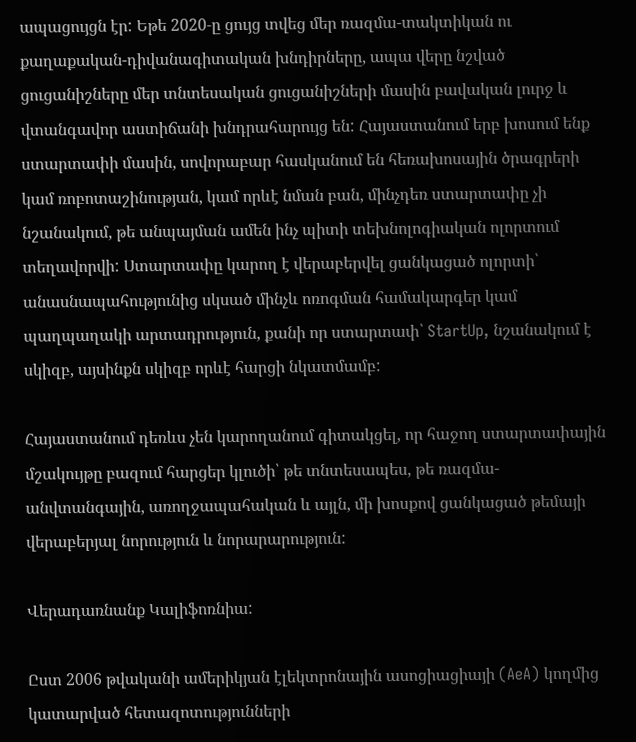ապացույցն էր: Եթե 2020‑ը ցույց տվեց մեր ռազմա-տակտիկան ու քաղաքական-դիվանագիտական խնդիրները, ապա վերը նշված ցուցանիշները մեր տնտեսական ցուցանիշների մասին բավական լուրջ և վտանգավոր աստիճանի խնդրահարույց են: Հայաստանում երբ խոսում ենք ստարտափի մասին, սովորաբար հասկանում են հեռախոսային ծրագրերի կամ ռոբոտաշինության, կամ որևէ նման բան, մինչդեռ ստարտափը չի նշանակում, թե անպայման ամեն ինչ պիտի տեխնոլոգիական ոլորտում տեղավորվի: Ստարտափը կարող է վերաբերվել ցանկացած ոլորտի՝ անասնապահությունից սկսած մինչև ոռոգման համակարգեր կամ պաղպաղակի արտադրություն, քանի որ ստարտափ՝ StartUp, նշանակում է սկիզբ, այսինքն սկիզբ որևէ հարցի նկատմամբ:

Հայաստանում դեռևս չեն կարողանում գիտակցել, որ հաջող ստարտափային մշակույթը բազում հարցեր կլուծի՝ թե տնտեսապես, թե ռազմա-անվտանգային, առողջապահական և այլն, մի խոսքով ցանկացած թեմայի վերաբերյալ նորություն և նորարարություն:

Վերադառնանք Կալիֆոռնիա:

Ըստ 2006 թվականի ամերիկյան էլեկտրոնային ասոցիացիայի (AeA) կողմից կատարված հետազոտությունների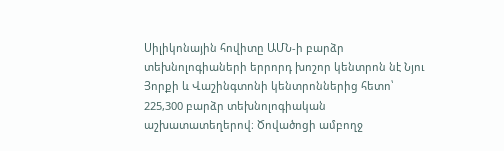Սիլիկոնային հովիտը ԱՄՆ‑ի բարձր տեխնոլոգիաների երրորդ խոշոր կենտրոն նէ Նյու Յորքի և Վաշինգտոնի կենտրոններից հետո՝ 225,300 բարձր տեխնոլոգիական աշխատատեղերով։ Ծովածոցի ամբողջ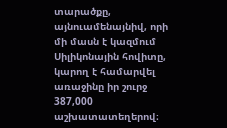տարածքը, այնուամենայնիվ, որի մի մասն է կազմում Սիլիկոնային հովիտը, կարող է համարվել առաջինը իր շուրջ 387,000 աշխատատեղերով։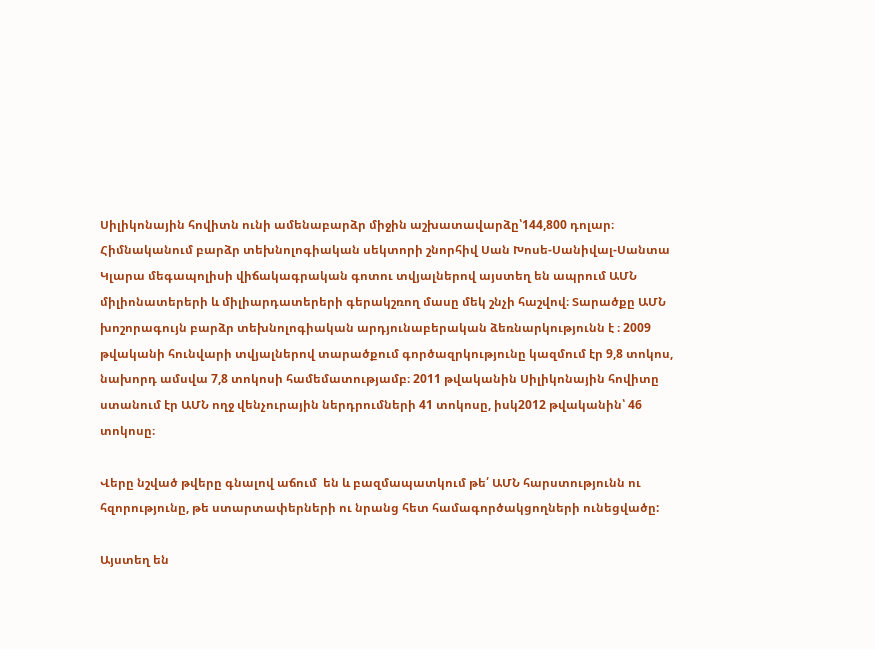Սիլիկոնային հովիտն ունի ամենաբարձր միջին աշխատավարձը՝144,800 դոլար։ Հիմնականում բարձր տեխնոլոգիական սեկտորի շնորհիվ Սան Խոսե-Սանիվալ-Սանտա Կլարա մեգապոլիսի վիճակագրական գոտու տվյալներով այստեղ են ապրում ԱՄՆ միլիոնատերերի և միլիարդատերերի գերակշռող մասը մեկ շնչի հաշվով։ Տարածքը ԱՄՆ խոշորագույն բարձր տեխնոլոգիական արդյունաբերական ձեռնարկությունն է ։ 2009 թվականի հունվարի տվյալներով տարածքում գործազրկությունը կազմում էր 9,8 տոկոս, նախորդ ամսվա 7,8 տոկոսի համեմատությամբ։ 2011 թվականին Սիլիկոնային հովիտը ստանում էր ԱՄՆ ողջ վենչուրային ներդրումների 41 տոկոսը, իսկ2012 թվականին՝ 46 տոկոսը։

Վերը նշված թվերը գնալով աճում  են և բազմապատկում թե՛ ԱՄՆ հարստությունն ու հզորությունը, թե ստարտափերների ու նրանց հետ համագործակցողների ունեցվածը:

Այստեղ են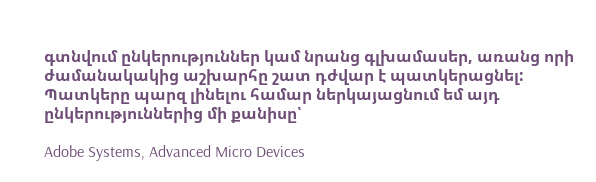գտնվում ընկերություններ կամ նրանց գլխամասեր, առանց որի ժամանակակից աշխարհը շատ դժվար է պատկերացնել: Պատկերը պարզ լինելու համար ներկայացնում եմ այդ ընկերություններից մի քանիսը՝

Adobe Systems, Advanced Micro Devices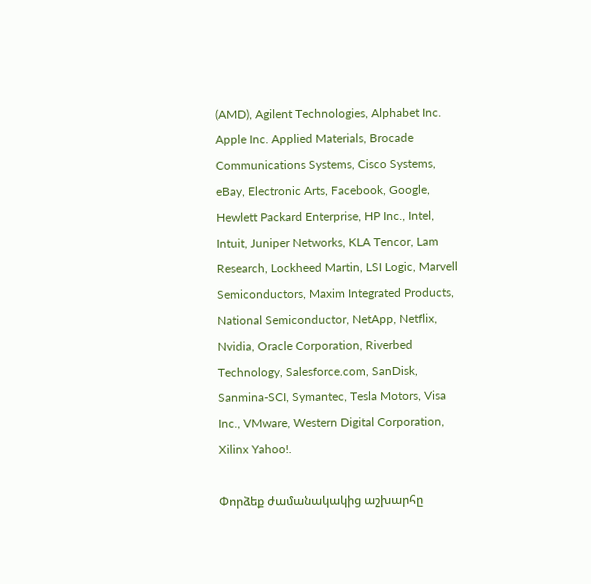(AMD), Agilent Technologies, Alphabet Inc. Apple Inc. Applied Materials, Brocade Communications Systems, Cisco Systems, eBay, Electronic Arts, Facebook, Google, Hewlett Packard Enterprise, HP Inc., Intel, Intuit, Juniper Networks, KLA Tencor, Lam Research, Lockheed Martin, LSI Logic, Marvell Semiconductors, Maxim Integrated Products, National Semiconductor, NetApp, Netflix, Nvidia, Oracle Corporation, Riverbed Technology, Salesforce.com, SanDisk, Sanmina-SCI, Symantec, Tesla Motors, Visa Inc., VMware, Western Digital Corporation, Xilinx Yahoo!.

Փորձեք ժամանակակից աշխարհը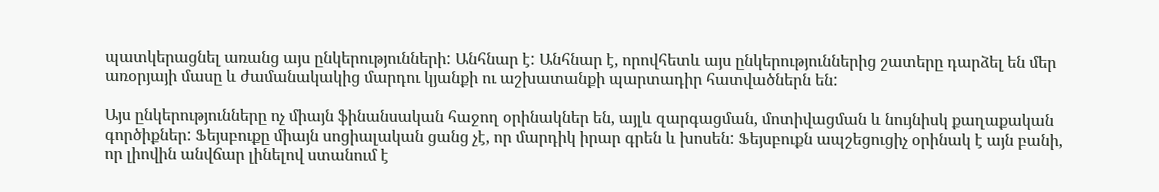պատկերացնել առանց այս ընկերությունների: Անհնար է: Անհնար է, որովհետև այս ընկերություններից շատերը դարձել են մեր առօրյայի մասը և ժամանակակից մարդու կյանքի ու աշխատանքի պարտադիր հատվածներն են:

Այս ընկերությունները ոչ միայն ֆինանսական հաջող օրինակներ են, այլև զարգացման, մոտիվացման և նույնիսկ քաղաքական գործիքներ: Ֆեյսբուքը միայն սոցիալական ցանց չէ, որ մարդիկ իրար գրեն և խոսեն: Ֆեյսբուքն ապշեցուցիչ օրինակ է այն բանի, որ լիովին անվճար լինելով ստանում է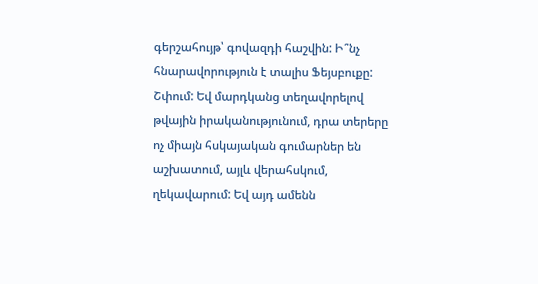գերշահույթ՝ գովազդի հաշվին: Ի՞նչ հնարավորություն է տալիս Ֆեյսբուքը: Շփում: Եվ մարդկանց տեղավորելով թվային իրականությունում, դրա տերերը ոչ միայն հսկայական գումարներ են աշխատում, այլև վերահսկում, ղեկավարում: Եվ այդ ամենն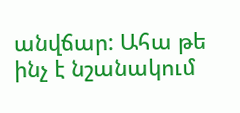անվճար: Ահա թե ինչ է նշանակում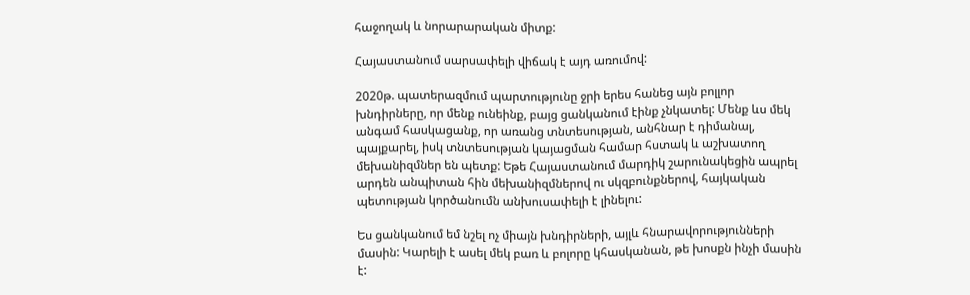հաջողակ և նորարարական միտք:

Հայաստանում սարսափելի վիճակ է այդ առումով:

2020թ. պատերազմում պարտությունը ջրի երես հանեց այն բոլլոր խնդիրները, որ մենք ունեինք, բայց ցանկանում էինք չնկատել: Մենք ևս մեկ անգամ հասկացանք, որ առանց տնտեսության, անհնար է դիմանալ, պայքարել, իսկ տնտեսության կայացման համար հստակ և աշխատող մեխանիզմներ են պետք: Եթե Հայաստանում մարդիկ շարունակեցին ապրել արդեն անպիտան հին մեխանիզմներով ու սկզբունքներով, հայկական պետության կործանումն անխուսափելի է լինելու:

Ես ցանկանում եմ նշել ոչ միայն խնդիրների, այլև հնարավորությունների մասին: Կարելի է ասել մեկ բառ և բոլորը կհասկանան, թե խոսքն ինչի մասին է: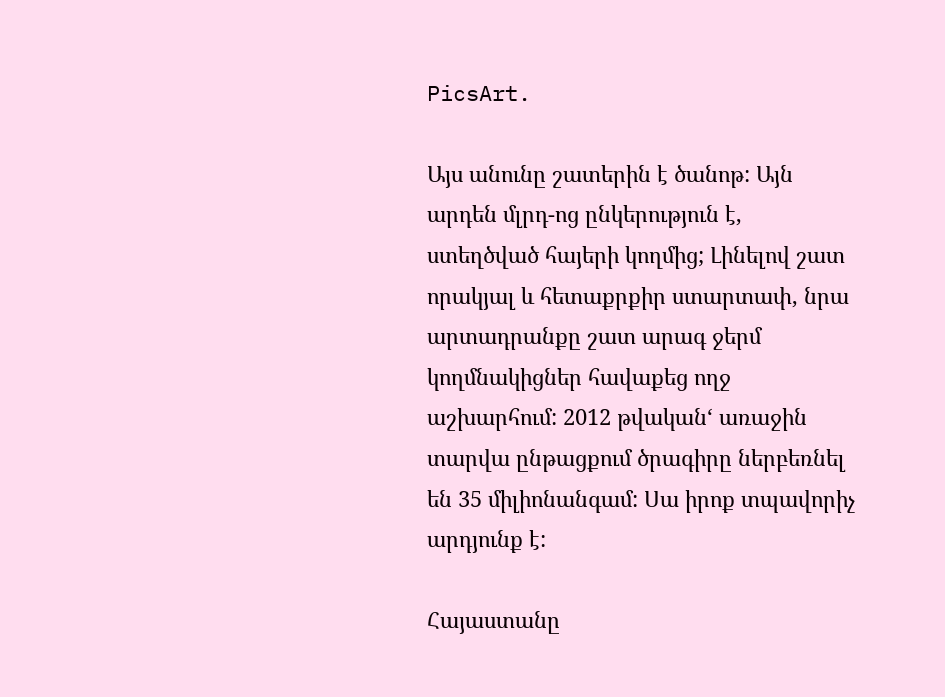PicsArt.

Այս անունը շատերին է ծանոթ: Այն արդեն մլրդ-ոց ընկերություն է, ստեղծված հայերի կողմից; Լինելով շատ որակյալ և հետաքրքիր ստարտափ, նրա արտադրանքը շատ արագ ջերմ կողմնակիցներ հավաքեց ողջ աշխարհում: 2012 թվական‘ առաջին տարվա ընթացքում ծրագիրը ներբեռնել են 35 միլիոնանգամ: Սա իրոք տպավորիչ արդյունք է:

Հայաստանը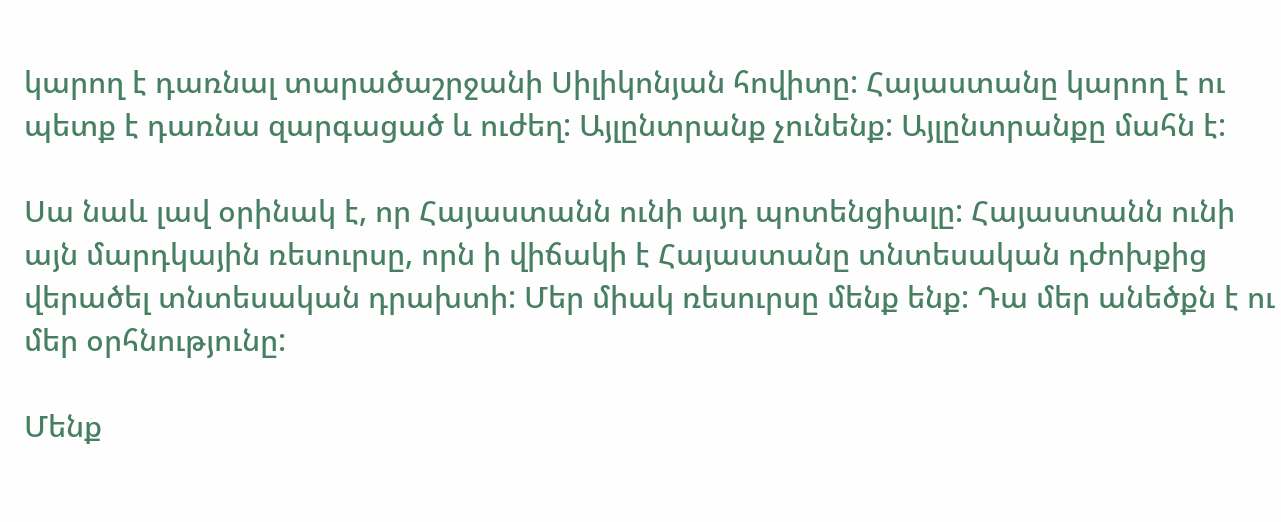կարող է դառնալ տարածաշրջանի Սիլիկոնյան հովիտը: Հայաստանը կարող է ու պետք է դառնա զարգացած և ուժեղ: Այլընտրանք չունենք: Այլընտրանքը մահն է:

Սա նաև լավ օրինակ է, որ Հայաստանն ունի այդ պոտենցիալը: Հայաստանն ունի այն մարդկային ռեսուրսը, որն ի վիճակի է Հայաստանը տնտեսական դժոխքից վերածել տնտեսական դրախտի: Մեր միակ ռեսուրսը մենք ենք: Դա մեր անեծքն է ու մեր օրհնությունը:

Մենք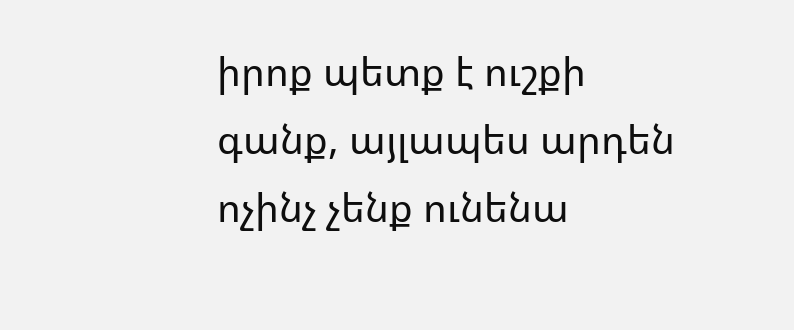իրոք պետք է ուշքի գանք, այլապես արդեն ոչինչ չենք ունենա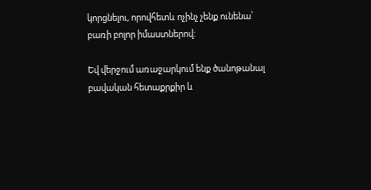կորցնելու, որովհետև ոչինչ չենք ունենա՝ բառի բոլոր իմաստներով:

Եվ վերջում առաջարկում ենք ծանոթանալ բավական հետաքրքիր և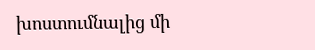խոստումնալից մի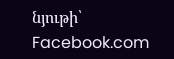նյութի՝ Facebook.com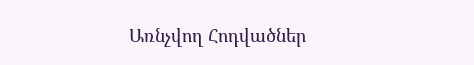Առնչվող Հոդվածներ